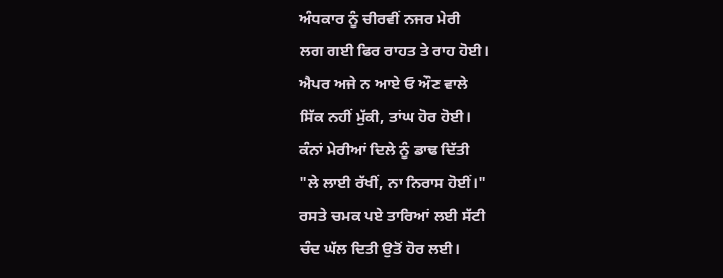ਅੰਧਕਾਰ ਨੂੰ ਚੀਰਵੀਂ ਨਜਰ ਮੇਰੀ
ਲਗ ਗਈ ਫਿਰ ਰਾਹਤ ਤੇ ਰਾਹ ਹੋਈ।
ਐਪਰ ਅਜੇ ਨ ਆਏ ਓ ਔਣ ਵਾਲੇ
ਸਿੱਕ ਨਹੀਂ ਮੁੱਕੀ, ਤਾਂਘ ਹੋਰ ਹੋਈ।
ਕੰਨਾਂ ਮੇਰੀਆਂ ਦਿਲੇ ਨੂੰ ਡਾਢ ਦਿੱਤੀ
"ਲੇ ਲਾਈ ਰੱਖੀਂ, ਨਾ ਨਿਰਾਸ ਹੋਈਂ।"
ਰਸਤੇ ਚਮਕ ਪਏ ਤਾਰਿਆਂ ਲਈ ਸੱਟੀ
ਚੰਦ ਘੱਲ ਦਿਤੀ ਉਤੋਂ ਹੋਰ ਲਈ।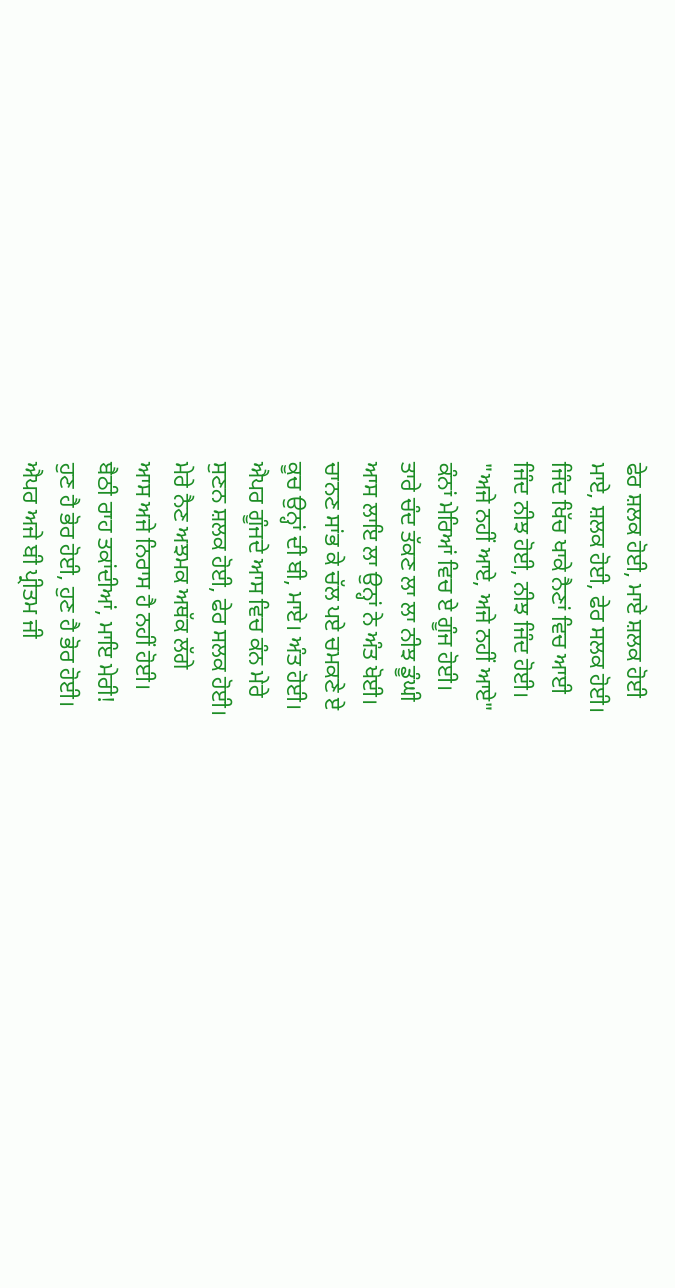ਫੇਰ ਸ਼ਲਕ ਹੋਈ, ਮਾਏ ਸ਼ਲਕ ਹੋਈ
ਮਾਏ, ਸ਼ਲਕ ਹੋਈ, ਫੇਰ ਸਲਕ ਹੋਈ।
ਜਿੰਦ ਖਿੱਚ ਖਾਕੇ ਨੈਣਾਂ ਵਿਚ ਆਈ
ਜਿੰਦ ਨੀਝ ਹੋਈ, ਨੀਝ ਜਿੰਦ ਹੋਈ।
"ਅਜੇ ਨਹੀਂ ਆਏ, ਅਜੇ ਨਹੀਂ ਆਏ"
ਕੰਨਾਂ ਮੇਰਿਆਂ ਵਿਚ ਏ ਗੂੰਜ ਹੋਈ।
ਤਾਰੇ ਚੰਦ ਤੱਕਣ ਲਾ ਲਾ ਨੀਝ ਡੂੰਘੀ
ਆਸ ਲਾਇ ਲਾ ਉਨ੍ਹਾਂ ਨੇ ਅੰਤ ਖੋਈ।
ਚਾਨਣ ਸਾਂਭ ਕੇ ਚੱਲ ਪਏ ਚਮਕਣੇ ਏ
ਕੂਚ ਉਨ੍ਹਾਂ ਦੀ ਬੀ, ਮਾਏ। ਅੰਤ ਹੋਈ।
ਐਪਰ ਗੂੰਜਦੇ ਆਸ ਵਿਚ ਕੰਨ ਮੇਰੇ
ਸੁਣਨ ਸ਼ਲਕ ਹੋਈ, ਫੇਰ ਸਲਕ ਹੋਈ।
ਮੇਰੇ ਨੈਣ ਅਝਮਕ ਅਥੱਕ ਲੱਗੇ
ਆਸ ਅਜੇ ਨਿਰਾਸ ਹੈ ਨਹੀਂ ਹੋਈ।
ਬੈਠੀ ਰਾਹ ਤਕਾਂਦੀਆਂ, ਮਾਇ ਮੇਰੀ!
ਹੁਣ ਹੈ ਭੋਰ ਹੋਈ, ਹੁਣ ਹੈ ਭੋਰ ਹੋਈ।
ਐਪਰ ਅਜੇ ਬੀ ਪ੍ਰੀਤਮ ਜੀ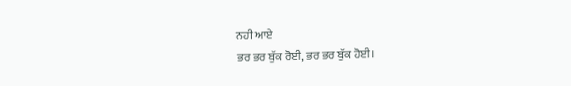ਨਹੀ ਆਏ
ਭਰ ਭਰ ਬੁੱਕ ਰੋਈ, ਭਰ ਭਰ ਬੁੱਕ ਹੋਈ।